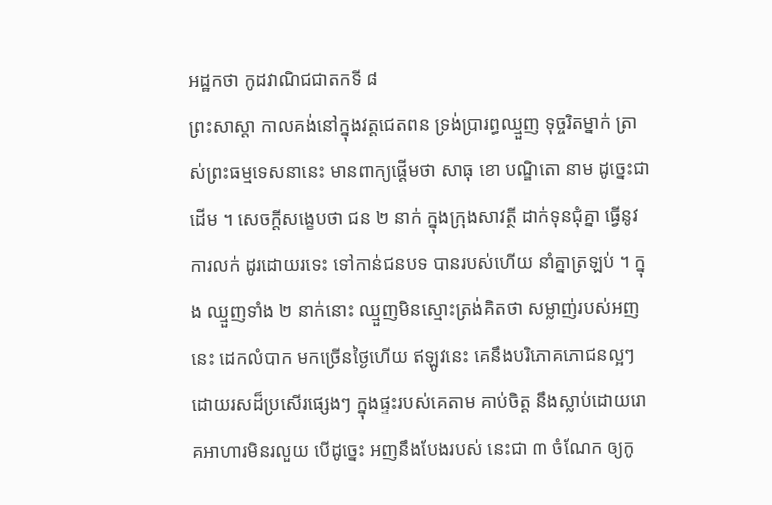អដ្ឋកថា កូដវាណិជជាតកទី ៨
ព្រះសាស្តា កាលគង់នៅក្នុងវត្តជេតពន ទ្រង់ប្រារព្ធឈ្មួញ ទុច្ចរិតម្នាក់ ត្រាស់ព្រះធម្មទេសនានេះ មានពាក្យផ្តើមថា សាធុ ខោ បណ្ឌិតោ នាម ដូច្នេះជាដើម ។ សេចក្តីសង្ខេបថា ជន ២ នាក់ ក្នុងក្រុងសាវត្ថី ដាក់ទុនជុំគ្នា ធ្វើនូវការលក់ ដូរដោយរទេះ ទៅកាន់ជនបទ បានរបស់ហើយ នាំគ្នាត្រឡប់ ។ ក្នុង ឈ្មួញទាំង ២ នាក់នោះ ឈ្មួញមិនស្មោះត្រង់គិតថា សម្លាញ់របស់អញនេះ ដេកលំបាក មកច្រើនថ្ងៃហើយ ឥឡូវនេះ គេនឹងបរិភោគភោជនល្អៗ ដោយរសដ៏ប្រសើរផ្សេងៗ ក្នុងផ្ទះរបស់គេតាម គាប់ចិត្ត នឹងស្លាប់ដោយរោគអាហារមិនរលួយ បើដូច្នេះ អញនឹងបែងរបស់ នេះជា ៣ ចំណែក ឲ្យកូ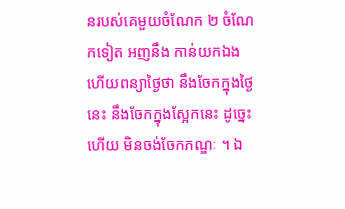នរបស់គេមួយចំណែក ២ ចំណែកទៀត អញនឹង កាន់យកឯង ហើយពន្យាថ្ងៃថា នឹងចែកក្នុងថ្ងៃនេះ នឹងចែកក្នុងស្អែកនេះ ដូច្នេះហើយ មិនចង់ចែកភណ្ឌៈ ។ ឯ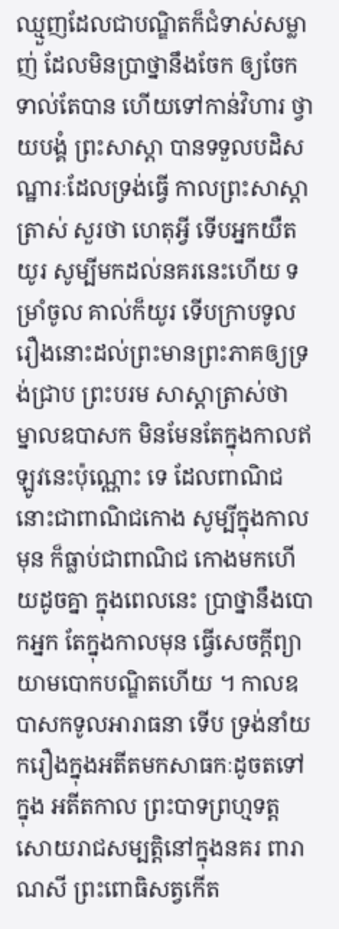ឈ្មួញដែលជាបណ្ឌិតក៏ជំទាស់សម្លាញ់ ដែលមិនប្រាថ្នានឹងចែក ឲ្យចែកទាល់តែបាន ហើយទៅកាន់វិហារ ថ្វាយបង្គំ ព្រះសាស្តា បានទទួលបដិសណ្ឋារៈដែលទ្រង់ធ្វើ កាលព្រះសាស្តាត្រាស់ សួរថា ហេតុអ្វី ទើបអ្នកយឺតយូរ សូម្បីមកដល់នគរនេះហើយ ទម្រាំចូល គាល់ក៏យូរ ទើបក្រាបទូលរឿងនោះដល់ព្រះមានព្រះភាគឲ្យទ្រង់ជ្រាប ព្រះបរម សាស្តាត្រាស់ថា ម្នាលឧបាសក មិនមែនតែក្នុងកាលឥឡូវនេះប៉ុណ្ណោះ ទេ ដែលពាណិជនោះជាពាណិជកោង សូម្បីក្នុងកាលមុន ក៏ធ្លាប់ជាពាណិជ កោងមកហើយដូចគ្នា ក្នុងពេលនេះ ប្រាថ្នានឹងបោកអ្នក តែក្នុងកាលមុន ធ្វើសេចក្តីព្យាយាមបោកបណ្ឌិតហើយ ។ កាលឧបាសកទូលអារាធនា ទើប ទ្រង់នាំយករឿងក្នុងអតីតមកសាធកៈដូចតទៅក្នុង អតីតកាល ព្រះបាទព្រហ្មទត្ត សោយរាជសម្បត្តិនៅក្នុងនគរ ពារាណសី ព្រះពោធិសត្វកើត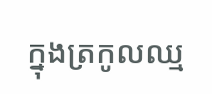ក្នុងត្រកូលឈ្ម